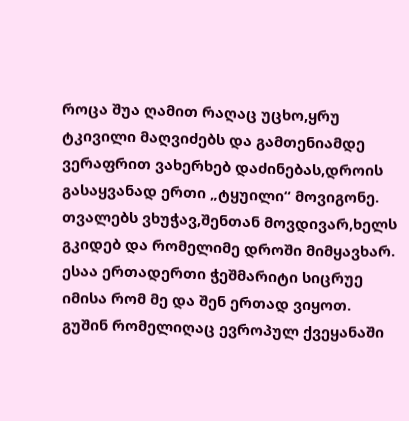როცა შუა ღამით რაღაც უცხო,ყრუ ტკივილი მაღვიძებს და გამთენიამდე ვერაფრით ვახერხებ დაძინებას,დროის გასაყვანად ერთი „ტყუილი“ მოვიგონე. თვალებს ვხუჭავ,შენთან მოვდივარ,ხელს გკიდებ და რომელიმე დროში მიმყავხარ. ესაა ერთადერთი ჭეშმარიტი სიცრუე იმისა რომ მე და შენ ერთად ვიყოთ. გუშინ რომელიღაც ევროპულ ქვეყანაში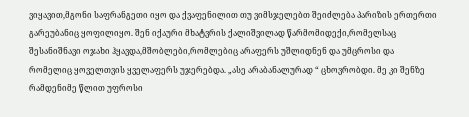ვიყავით,მგონი საფრანგეთი იყო და ქვაფენილით თუ ვიმსჯელებთ შეიძლება პარიზის ერთერთი გარეუბანიც ყოფილიყო. შენ იქაური მხატვრის ქალიშვილად წარმომიდექი,რომელსაც შესანიშნავი ოჯახი ჰყავდა,მშობლები,რომლებიც არაფერს უშლიდნენ და უმცროსი და რომელიც ყოველთვის ყველაფერს უჯერებდა. „ასე არაბანალურად “ ცხოვრობდი. მე კი შენზე რამდენიმე წლით უფროსი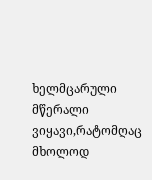ხელმცარული მწერალი ვიყავი,რატომღაც მხოლოდ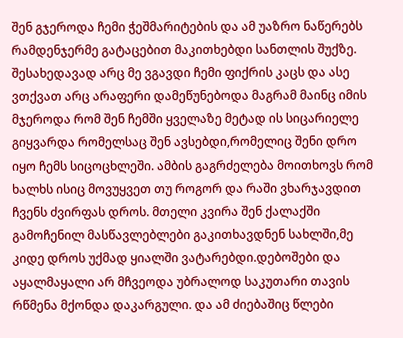შენ გჯეროდა ჩემი ჭეშმარიტების და ამ უაზრო ნაწერებს რამდენჯერმე გატაცებით მაკითხებდი სანთლის შუქზე. შესახედავად არც მე ვგავდი ჩემი ფიქრის კაცს და ასე ვთქვათ არც არაფერი დამეწუნებოდა მაგრამ მაინც იმის მჯეროდა რომ შენ ჩემში ყველაზე მეტად ის სიცარიელე გიყვარდა რომელსაც შენ ავსებდი,რომელიც შენი დრო იყო ჩემს სიცოცხლეში. ამბის გაგრძელება მოითხოვს რომ ხალხს ისიც მოვუყვეთ თუ როგორ და რაში ვხარჯავდით ჩვენს ძვირფას დროს. მთელი კვირა შენ ქალაქში გამოჩენილ მასწავლებლები გაკითხავდნენ სახლში,მე კიდე დროს უქმად ყიალში ვატარებდი.დებოშები და აყალმაყალი არ მჩვეოდა უბრალოდ საკუთარი თავის რწმენა მქონდა დაკარგული. და ამ ძიებაშიც წლები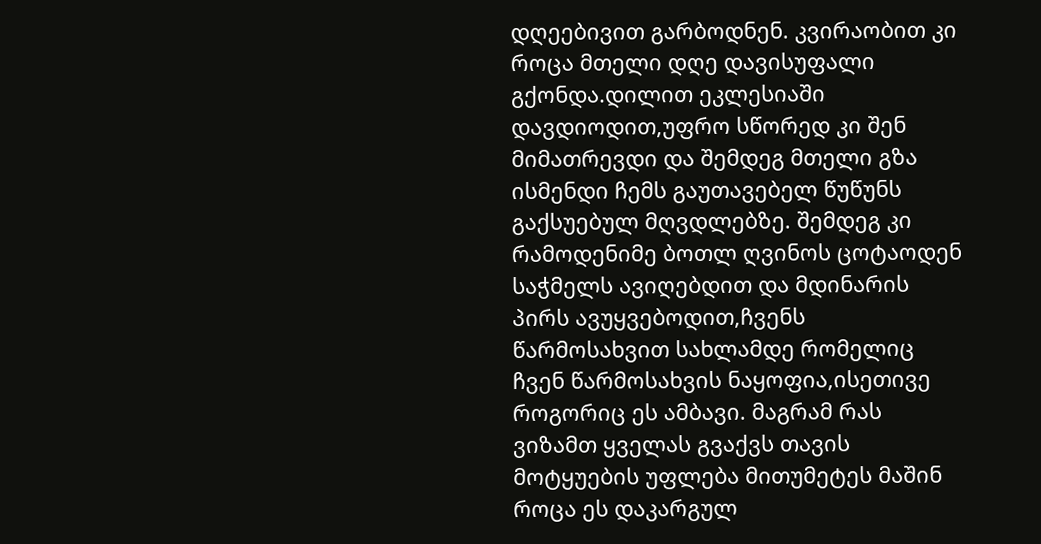დღეებივით გარბოდნენ. კვირაობით კი როცა მთელი დღე დავისუფალი გქონდა.დილით ეკლესიაში დავდიოდით,უფრო სწორედ კი შენ მიმათრევდი და შემდეგ მთელი გზა ისმენდი ჩემს გაუთავებელ წუწუნს გაქსუებულ მღვდლებზე. შემდეგ კი რამოდენიმე ბოთლ ღვინოს ცოტაოდენ საჭმელს ავიღებდით და მდინარის პირს ავუყვებოდით,ჩვენს წარმოსახვით სახლამდე რომელიც ჩვენ წარმოსახვის ნაყოფია,ისეთივე როგორიც ეს ამბავი. მაგრამ რას ვიზამთ ყველას გვაქვს თავის მოტყუების უფლება მითუმეტეს მაშინ როცა ეს დაკარგულ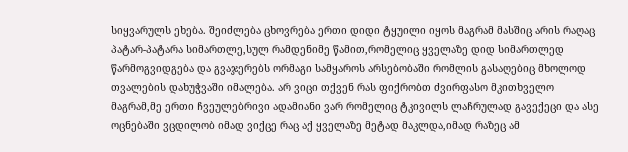სიყვარულს ეხება. შეიძლება ცხოვრება ერთი დიდი ტყუილი იყოს მაგრამ მასშიც არის რაღაც პატარ-პატარა სიმართლე,სულ რამდენიმე წამით,რომელიც ყველაზე დიდ სიმართლედ წარმოგვიდგება და გვაჯერებს ორმაგი სამყაროს არსებობაში რომლის გასაღებიც მხოლოდ თვალების დახუჭვაში იმალება. არ ვიცი თქვენ რას ფიქრობთ ძვირფასო მკითხველო მაგრამ,მე ერთი ჩვეულებრივი ადამიანი ვარ რომელიც ტკივილს ლაჩრულად გავექეცი და ასე ოცნებაში ვცდილობ იმად ვიქცე რაც აქ ყველაზე მეტად მაკლდა,იმად რაზეც ამ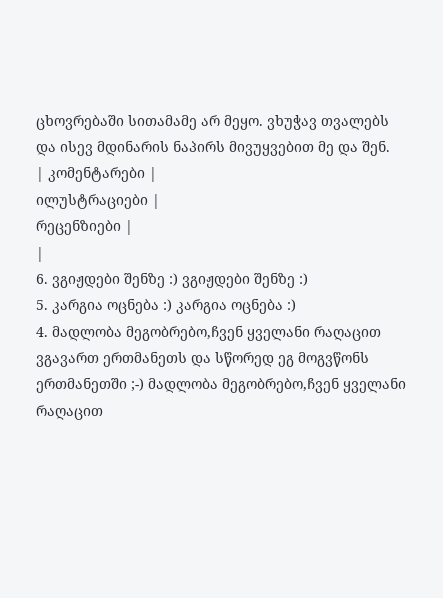ცხოვრებაში სითამამე არ მეყო. ვხუჭავ თვალებს და ისევ მდინარის ნაპირს მივუყვებით მე და შენ.
| კომენტარები |
ილუსტრაციები |
რეცენზიები |
|
6. ვგიჟდები შენზე :) ვგიჟდები შენზე :)
5. კარგია ოცნება :) კარგია ოცნება :)
4. მადლობა მეგობრებო,ჩვენ ყველანი რაღაცით ვგავართ ერთმანეთს და სწორედ ეგ მოგვწონს ერთმანეთში ;-) მადლობა მეგობრებო,ჩვენ ყველანი რაღაცით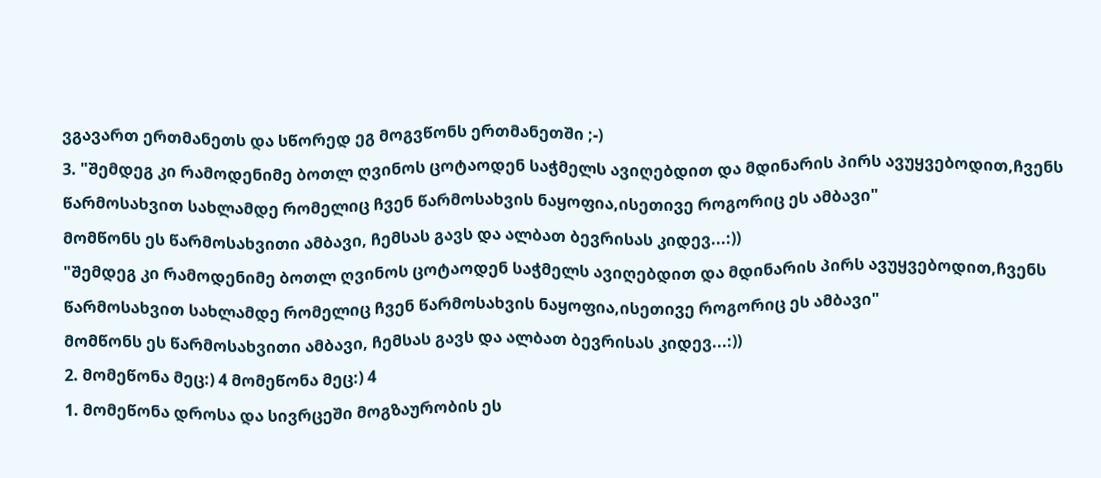ვგავართ ერთმანეთს და სწორედ ეგ მოგვწონს ერთმანეთში ;-)
3. "შემდეგ კი რამოდენიმე ბოთლ ღვინოს ცოტაოდენ საჭმელს ავიღებდით და მდინარის პირს ავუყვებოდით,ჩვენს წარმოსახვით სახლამდე რომელიც ჩვენ წარმოსახვის ნაყოფია,ისეთივე როგორიც ეს ამბავი"
მომწონს ეს წარმოსახვითი ამბავი, ჩემსას გავს და ალბათ ბევრისას კიდევ...:))
"შემდეგ კი რამოდენიმე ბოთლ ღვინოს ცოტაოდენ საჭმელს ავიღებდით და მდინარის პირს ავუყვებოდით,ჩვენს წარმოსახვით სახლამდე რომელიც ჩვენ წარმოსახვის ნაყოფია,ისეთივე როგორიც ეს ამბავი"
მომწონს ეს წარმოსახვითი ამბავი, ჩემსას გავს და ალბათ ბევრისას კიდევ...:))
2. მომეწონა მეც:) 4 მომეწონა მეც:) 4
1. მომეწონა დროსა და სივრცეში მოგზაურობის ეს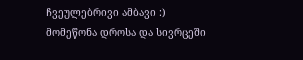ჩვეულებრივი ამბავი :)
მომეწონა დროსა და სივრცეში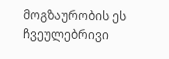მოგზაურობის ეს ჩვეულებრივი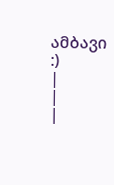ამბავი :)
|
|
|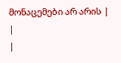მონაცემები არ არის |
|
|